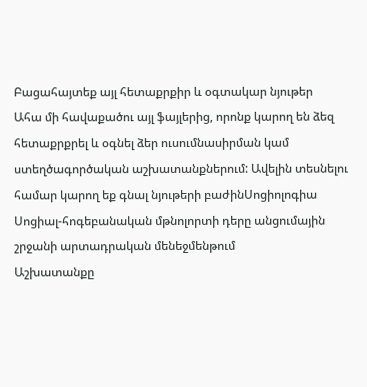Բացահայտեք այլ հետաքրքիր և օգտակար նյութեր
Ահա մի հավաքածու այլ ֆայլերից, որոնք կարող են ձեզ հետաքրքրել և օգնել ձեր ուսումնասիրման կամ ստեղծագործական աշխատանքներում: Ավելին տեսնելու համար կարող եք գնալ նյութերի բաժինՍոցիոլոգիա
Սոցիալ-հոգեբանական մթնոլորտի դերը անցումային շրջանի արտադրական մենեջմենթում
Աշխատանքը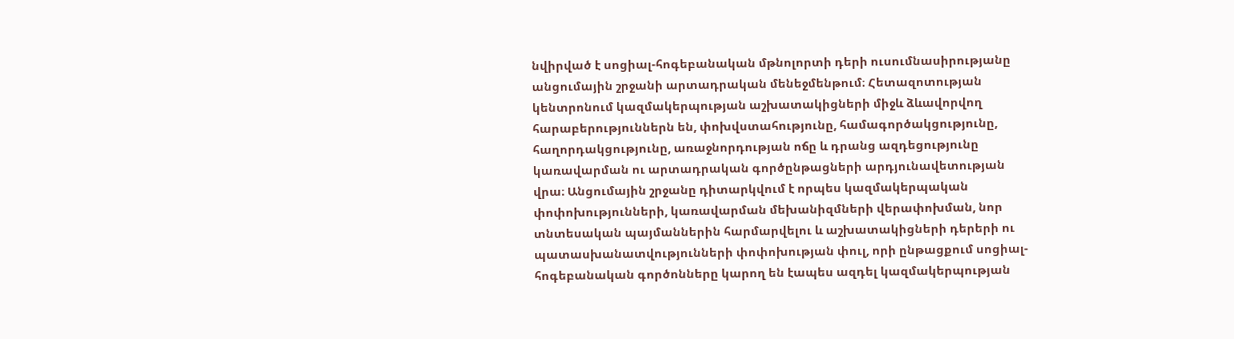նվիրված է սոցիալ-հոգեբանական մթնոլորտի դերի ուսումնասիրությանը անցումային շրջանի արտադրական մենեջմենթում։ Հետազոտության կենտրոնում կազմակերպության աշխատակիցների միջև ձևավորվող հարաբերություններն են, փոխվստահությունը, համագործակցությունը, հաղորդակցությունը, առաջնորդության ոճը և դրանց ազդեցությունը կառավարման ու արտադրական գործընթացների արդյունավետության վրա։ Անցումային շրջանը դիտարկվում է որպես կազմակերպական փոփոխությունների, կառավարման մեխանիզմների վերափոխման, նոր տնտեսական պայմաններին հարմարվելու և աշխատակիցների դերերի ու պատասխանատվությունների փոփոխության փուլ, որի ընթացքում սոցիալ-հոգեբանական գործոնները կարող են էապես ազդել կազմակերպության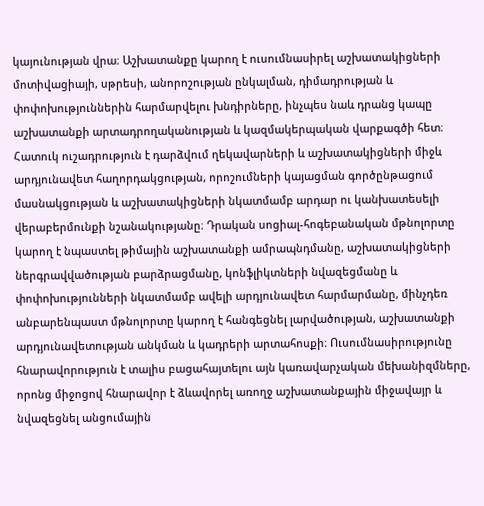կայունության վրա։ Աշխատանքը կարող է ուսումնասիրել աշխատակիցների մոտիվացիայի, սթրեսի, անորոշության ընկալման, դիմադրության և փոփոխություններին հարմարվելու խնդիրները, ինչպես նաև դրանց կապը աշխատանքի արտադրողականության և կազմակերպական վարքագծի հետ։ Հատուկ ուշադրություն է դարձվում ղեկավարների և աշխատակիցների միջև արդյունավետ հաղորդակցության, որոշումների կայացման գործընթացում մասնակցության և աշխատակիցների նկատմամբ արդար ու կանխատեսելի վերաբերմունքի նշանակությանը։ Դրական սոցիալ-հոգեբանական մթնոլորտը կարող է նպաստել թիմային աշխատանքի ամրապնդմանը, աշխատակիցների ներգրավվածության բարձրացմանը, կոնֆլիկտների նվազեցմանը և փոփոխությունների նկատմամբ ավելի արդյունավետ հարմարմանը, մինչդեռ անբարենպաստ մթնոլորտը կարող է հանգեցնել լարվածության, աշխատանքի արդյունավետության անկման և կադրերի արտահոսքի։ Ուսումնասիրությունը հնարավորություն է տալիս բացահայտելու այն կառավարչական մեխանիզմները, որոնց միջոցով հնարավոր է ձևավորել առողջ աշխատանքային միջավայր և նվազեցնել անցումային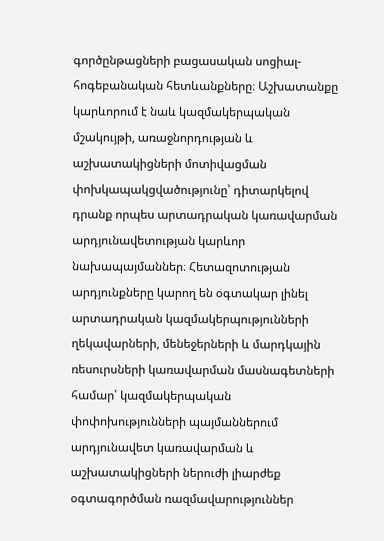գործընթացների բացասական սոցիալ-հոգեբանական հետևանքները։ Աշխատանքը կարևորում է նաև կազմակերպական մշակույթի, առաջնորդության և աշխատակիցների մոտիվացման փոխկապակցվածությունը՝ դիտարկելով դրանք որպես արտադրական կառավարման արդյունավետության կարևոր նախապայմաններ։ Հետազոտության արդյունքները կարող են օգտակար լինել արտադրական կազմակերպությունների ղեկավարների, մենեջերների և մարդկային ռեսուրսների կառավարման մասնագետների համար՝ կազմակերպական փոփոխությունների պայմաններում արդյունավետ կառավարման և աշխատակիցների ներուժի լիարժեք օգտագործման ռազմավարություններ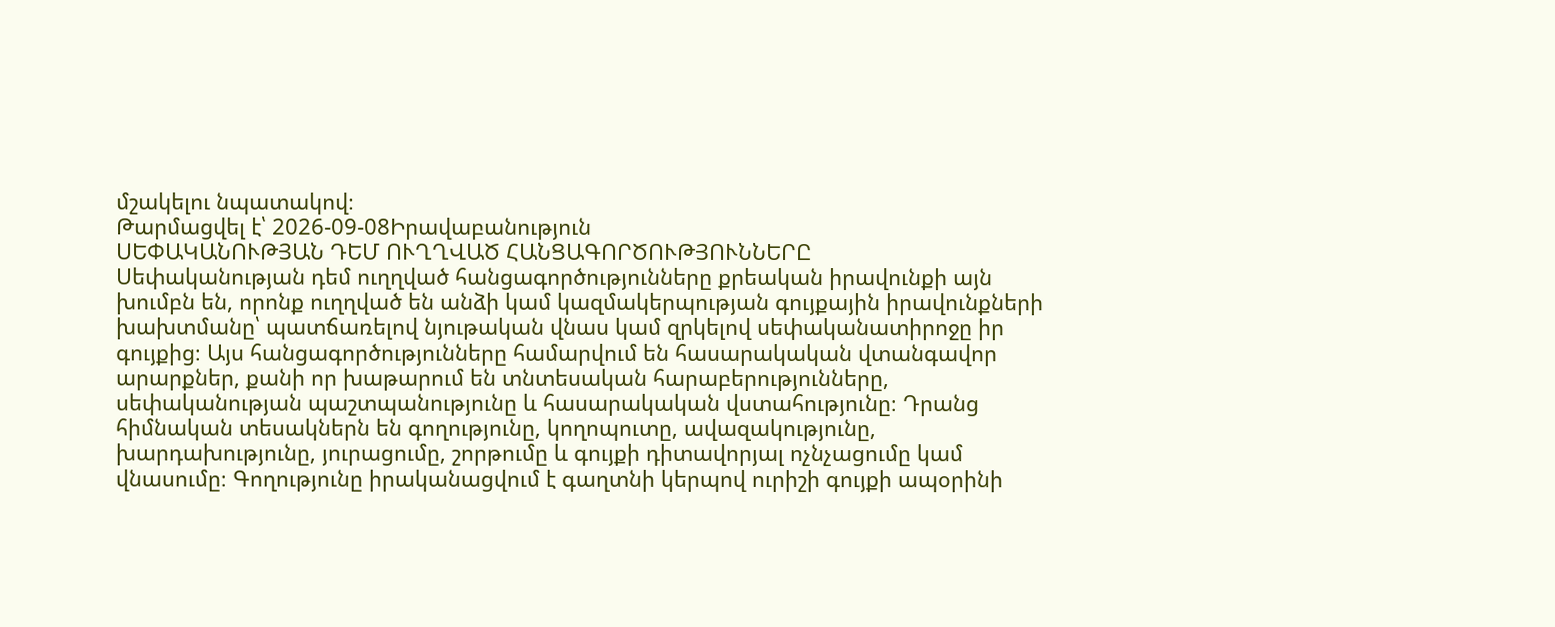մշակելու նպատակով։
Թարմացվել է՝ 2026-09-08Իրավաբանություն
ՍԵՓԱԿԱՆՈՒԹՅԱՆ ԴԵՄ ՈՒՂՂՎԱԾ ՀԱՆՑԱԳՈՐԾՈՒԹՅՈՒՆՆԵՐԸ
Սեփականության դեմ ուղղված հանցագործությունները քրեական իրավունքի այն խումբն են, որոնք ուղղված են անձի կամ կազմակերպության գույքային իրավունքների խախտմանը՝ պատճառելով նյութական վնաս կամ զրկելով սեփականատիրոջը իր գույքից։ Այս հանցագործությունները համարվում են հասարակական վտանգավոր արարքներ, քանի որ խաթարում են տնտեսական հարաբերությունները, սեփականության պաշտպանությունը և հասարակական վստահությունը։ Դրանց հիմնական տեսակներն են գողությունը, կողոպուտը, ավազակությունը, խարդախությունը, յուրացումը, շորթումը և գույքի դիտավորյալ ոչնչացումը կամ վնասումը։ Գողությունը իրականացվում է գաղտնի կերպով ուրիշի գույքի ապօրինի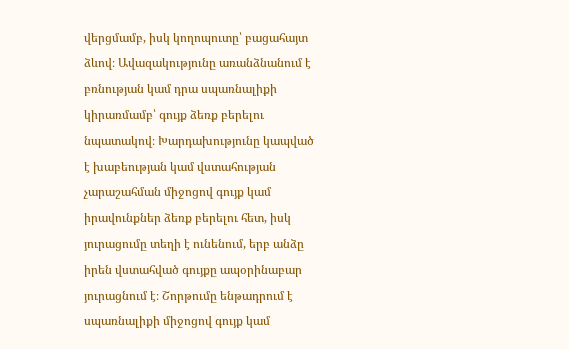վերցմամբ, իսկ կողոպուտը՝ բացահայտ ձևով։ Ավազակությունը առանձնանում է բռնության կամ դրա սպառնալիքի կիրառմամբ՝ գույք ձեռք բերելու նպատակով։ Խարդախությունը կապված է խաբեության կամ վստահության չարաշահման միջոցով գույք կամ իրավունքներ ձեռք բերելու հետ, իսկ յուրացումը տեղի է ունենում, երբ անձը իրեն վստահված գույքը ապօրինաբար յուրացնում է։ Շորթումը ենթադրում է սպառնալիքի միջոցով գույք կամ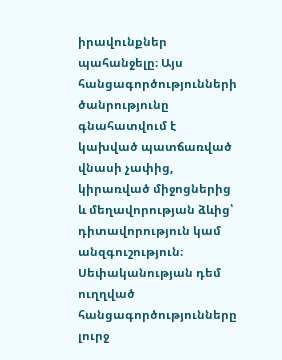իրավունքներ պահանջելը։ Այս հանցագործությունների ծանրությունը գնահատվում է կախված պատճառված վնասի չափից, կիրառված միջոցներից և մեղավորության ձևից՝ դիտավորություն կամ անզգուշություն։ Սեփականության դեմ ուղղված հանցագործությունները լուրջ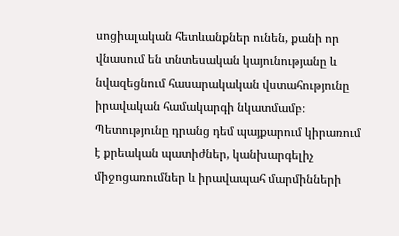սոցիալական հետևանքներ ունեն, քանի որ վնասում են տնտեսական կայունությանը և նվազեցնում հասարակական վստահությունը իրավական համակարգի նկատմամբ։ Պետությունը դրանց դեմ պայքարում կիրառում է քրեական պատիժներ, կանխարգելիչ միջոցառումներ և իրավապահ մարմինների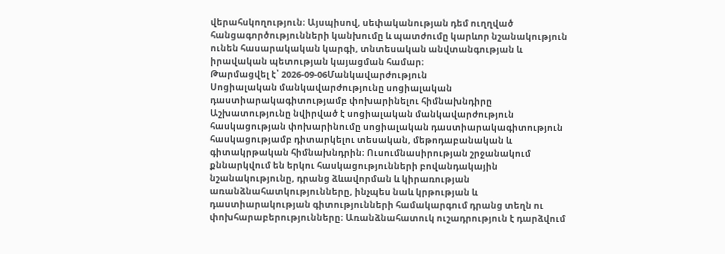վերահսկողություն։ Այսպիսով, սեփականության դեմ ուղղված հանցագործությունների կանխումը և պատժումը կարևոր նշանակություն ունեն հասարակական կարգի, տնտեսական անվտանգության և իրավական պետության կայացման համար։
Թարմացվել է՝ 2026-09-06Մանկավարժություն
Սոցիալական մանկավարժությունը սոցիալական դաստիարակագիտությամբ փոխարինելու հիմնախնդիրը
Աշխատությունը նվիրված է սոցիալական մանկավարժություն հասկացության փոխարինումը սոցիալական դաստիարակագիտություն հասկացությամբ դիտարկելու տեսական, մեթոդաբանական և գիտակրթական հիմնախնդրին։ Ուսումնասիրության շրջանակում քննարկվում են երկու հասկացությունների բովանդակային նշանակությունը, դրանց ձևավորման և կիրառության առանձնահատկությունները, ինչպես նաև կրթության և դաստիարակության գիտությունների համակարգում դրանց տեղն ու փոխհարաբերությունները։ Առանձնահատուկ ուշադրություն է դարձվում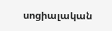սոցիալական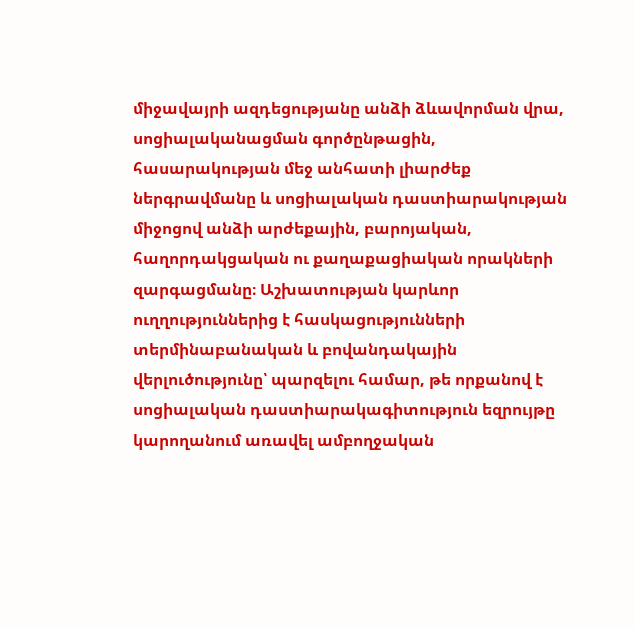միջավայրի ազդեցությանը անձի ձևավորման վրա, սոցիալականացման գործընթացին, հասարակության մեջ անհատի լիարժեք ներգրավմանը և սոցիալական դաստիարակության միջոցով անձի արժեքային, բարոյական, հաղորդակցական ու քաղաքացիական որակների զարգացմանը։ Աշխատության կարևոր ուղղություններից է հասկացությունների տերմինաբանական և բովանդակային վերլուծությունը՝ պարզելու համար, թե որքանով է սոցիալական դաստիարակագիտություն եզրույթը կարողանում առավել ամբողջական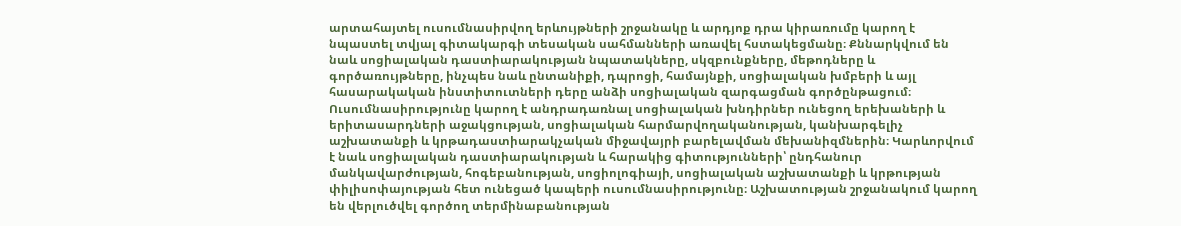արտահայտել ուսումնասիրվող երևույթների շրջանակը և արդյոք դրա կիրառումը կարող է նպաստել տվյալ գիտակարգի տեսական սահմանների առավել հստակեցմանը։ Քննարկվում են նաև սոցիալական դաստիարակության նպատակները, սկզբունքները, մեթոդները և գործառույթները, ինչպես նաև ընտանիքի, դպրոցի, համայնքի, սոցիալական խմբերի և այլ հասարակական ինստիտուտների դերը անձի սոցիալական զարգացման գործընթացում։ Ուսումնասիրությունը կարող է անդրադառնալ սոցիալական խնդիրներ ունեցող երեխաների և երիտասարդների աջակցության, սոցիալական հարմարվողականության, կանխարգելիչ աշխատանքի և կրթադաստիարակչական միջավայրի բարելավման մեխանիզմներին։ Կարևորվում է նաև սոցիալական դաստիարակության և հարակից գիտությունների՝ ընդհանուր մանկավարժության, հոգեբանության, սոցիոլոգիայի, սոցիալական աշխատանքի և կրթության փիլիսոփայության հետ ունեցած կապերի ուսումնասիրությունը։ Աշխատության շրջանակում կարող են վերլուծվել գործող տերմինաբանության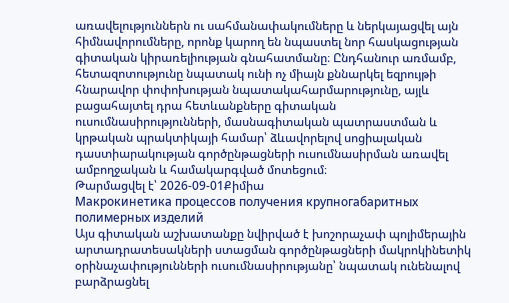առավելություններն ու սահմանափակումները և ներկայացվել այն հիմնավորումները, որոնք կարող են նպաստել նոր հասկացության գիտական կիրառելիության գնահատմանը։ Ընդհանուր առմամբ, հետազոտությունը նպատակ ունի ոչ միայն քննարկել եզրույթի հնարավոր փոփոխության նպատակահարմարությունը, այլև բացահայտել դրա հետևանքները գիտական ուսումնասիրությունների, մասնագիտական պատրաստման և կրթական պրակտիկայի համար՝ ձևավորելով սոցիալական դաստիարակության գործընթացների ուսումնասիրման առավել ամբողջական և համակարգված մոտեցում։
Թարմացվել է՝ 2026-09-01Քիմիա
Макрокинетика процессов получения крупногабаритных полимерных изделий
Այս գիտական աշխատանքը նվիրված է խոշորաչափ պոլիմերային արտադրատեսակների ստացման գործընթացների մակրոկինետիկ օրինաչափությունների ուսումնասիրությանը՝ նպատակ ունենալով բարձրացնել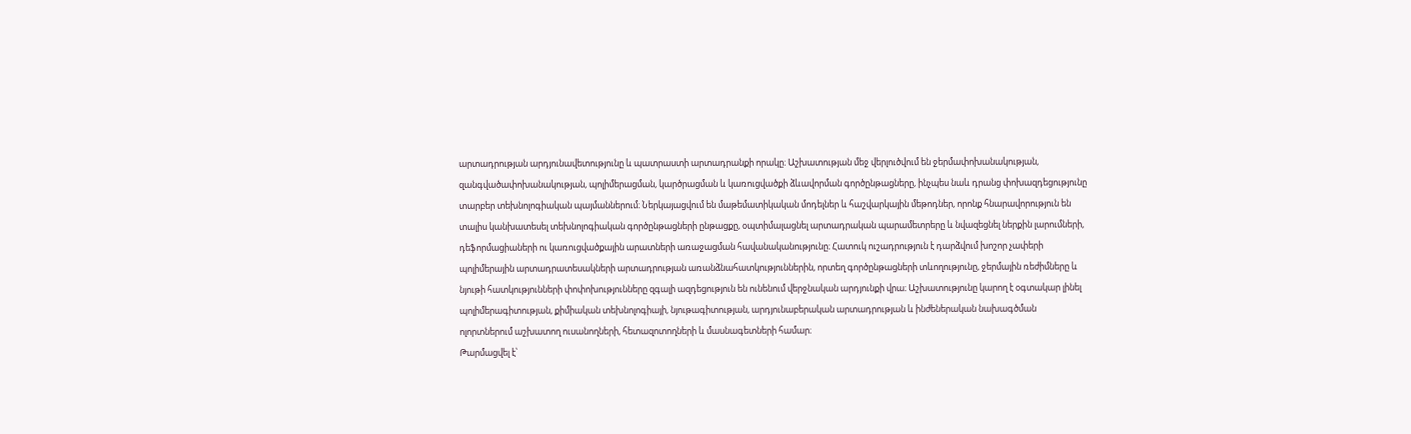արտադրության արդյունավետությունը և պատրաստի արտադրանքի որակը։ Աշխատության մեջ վերլուծվում են ջերմափոխանակության, զանգվածափոխանակության, պոլիմերացման, կարծրացման և կառուցվածքի ձևավորման գործընթացները, ինչպես նաև դրանց փոխազդեցությունը տարբեր տեխնոլոգիական պայմաններում։ Ներկայացվում են մաթեմատիկական մոդելներ և հաշվարկային մեթոդներ, որոնք հնարավորություն են տալիս կանխատեսել տեխնոլոգիական գործընթացների ընթացքը, օպտիմալացնել արտադրական պարամետրերը և նվազեցնել ներքին լարումների, դեֆորմացիաների ու կառուցվածքային արատների առաջացման հավանականությունը։ Հատուկ ուշադրություն է դարձվում խոշոր չափերի պոլիմերային արտադրատեսակների արտադրության առանձնահատկություններին, որտեղ գործընթացների տևողությունը, ջերմային ռեժիմները և նյութի հատկությունների փոփոխությունները զգալի ազդեցություն են ունենում վերջնական արդյունքի վրա։ Աշխատությունը կարող է օգտակար լինել պոլիմերագիտության, քիմիական տեխնոլոգիայի, նյութագիտության, արդյունաբերական արտադրության և ինժեներական նախագծման ոլորտներում աշխատող ուսանողների, հետազոտողների և մասնագետների համար։
Թարմացվել է՝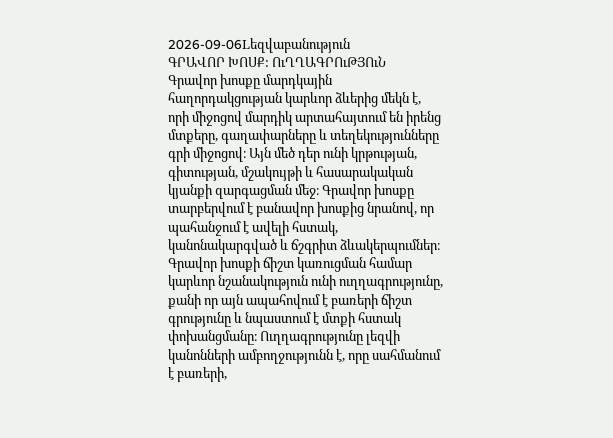2026-09-06Lեզվաբանություն
ԳՐԱՎՈՐ ԽՈՍՔ: ՈւՂՂԱԳՐՈւԹՅՈւՆ
Գրավոր խոսքը մարդկային հաղորդակցության կարևոր ձևերից մեկն է, որի միջոցով մարդիկ արտահայտում են իրենց մտքերը, գաղափարները և տեղեկությունները գրի միջոցով։ Այն մեծ դեր ունի կրթության, գիտության, մշակույթի և հասարակական կյանքի զարգացման մեջ։ Գրավոր խոսքը տարբերվում է բանավոր խոսքից նրանով, որ պահանջում է ավելի հստակ, կանոնակարգված և ճշգրիտ ձևակերպումներ։ Գրավոր խոսքի ճիշտ կառուցման համար կարևոր նշանակություն ունի ուղղագրությունը, քանի որ այն ապահովում է բառերի ճիշտ գրությունը և նպաստում է մտքի հստակ փոխանցմանը։ Ուղղագրությունը լեզվի կանոնների ամբողջությունն է, որը սահմանում է բառերի,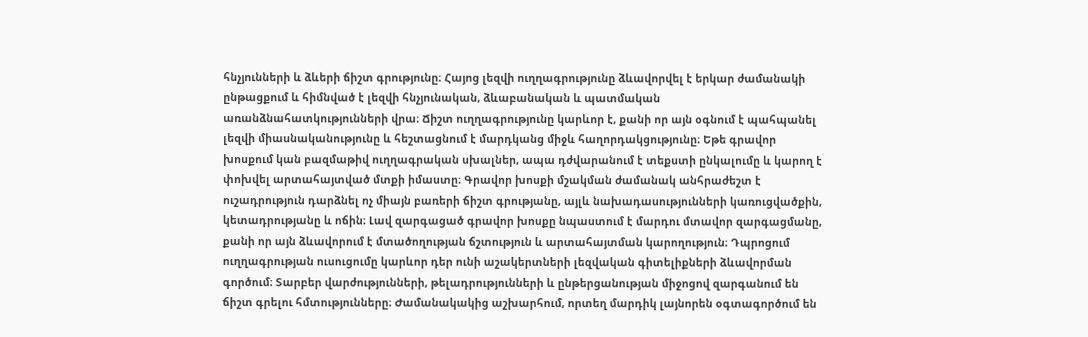հնչյունների և ձևերի ճիշտ գրությունը։ Հայոց լեզվի ուղղագրությունը ձևավորվել է երկար ժամանակի ընթացքում և հիմնված է լեզվի հնչյունական, ձևաբանական և պատմական առանձնահատկությունների վրա։ Ճիշտ ուղղագրությունը կարևոր է, քանի որ այն օգնում է պահպանել լեզվի միասնականությունը և հեշտացնում է մարդկանց միջև հաղորդակցությունը։ Եթե գրավոր խոսքում կան բազմաթիվ ուղղագրական սխալներ, ապա դժվարանում է տեքստի ընկալումը և կարող է փոխվել արտահայտված մտքի իմաստը։ Գրավոր խոսքի մշակման ժամանակ անհրաժեշտ է ուշադրություն դարձնել ոչ միայն բառերի ճիշտ գրությանը, այլև նախադասությունների կառուցվածքին, կետադրությանը և ոճին։ Լավ զարգացած գրավոր խոսքը նպաստում է մարդու մտավոր զարգացմանը, քանի որ այն ձևավորում է մտածողության ճշտություն և արտահայտման կարողություն։ Դպրոցում ուղղագրության ուսուցումը կարևոր դեր ունի աշակերտների լեզվական գիտելիքների ձևավորման գործում։ Տարբեր վարժությունների, թելադրությունների և ընթերցանության միջոցով զարգանում են ճիշտ գրելու հմտությունները։ Ժամանակակից աշխարհում, որտեղ մարդիկ լայնորեն օգտագործում են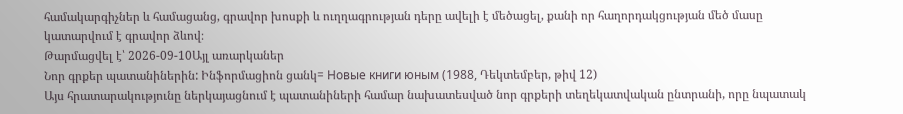համակարգիչներ և համացանց, գրավոր խոսքի և ուղղագրության դերը ավելի է մեծացել, քանի որ հաղորդակցության մեծ մասը կատարվում է գրավոր ձևով։
Թարմացվել է՝ 2026-09-10Այլ առարկաներ
Նոր գրքեր պատանիներին: Ինֆորմացիոն ցանկ= Новые книги юным (1988, Դեկտեմբեր, թիվ 12)
Այս հրատարակությունը ներկայացնում է պատանիների համար նախատեսված նոր գրքերի տեղեկատվական ընտրանի, որը նպատակ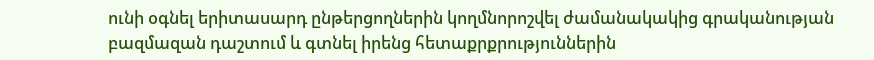ունի օգնել երիտասարդ ընթերցողներին կողմնորոշվել ժամանակակից գրականության բազմազան դաշտում և գտնել իրենց հետաքրքրություններին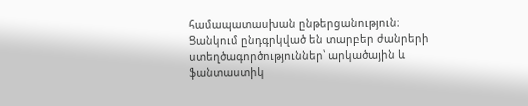համապատասխան ընթերցանություն։ Ցանկում ընդգրկված են տարբեր ժանրերի ստեղծագործություններ՝ արկածային և ֆանտաստիկ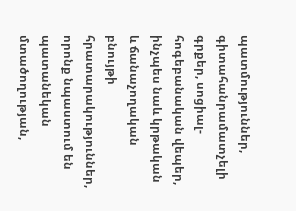պատմություններ, գիտահանրամատչելի գրքեր, սոցիալ-հոգեբանական վեպեր, ինչպես նաև կրթական և ճանաչողական բնույթի հրատարակություններ, որոնք նպաստում են պատանեկան մտածողության,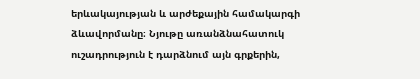երևակայության և արժեքային համակարգի ձևավորմանը։ Նյութը առանձնահատուկ ուշադրություն է դարձնում այն գրքերին,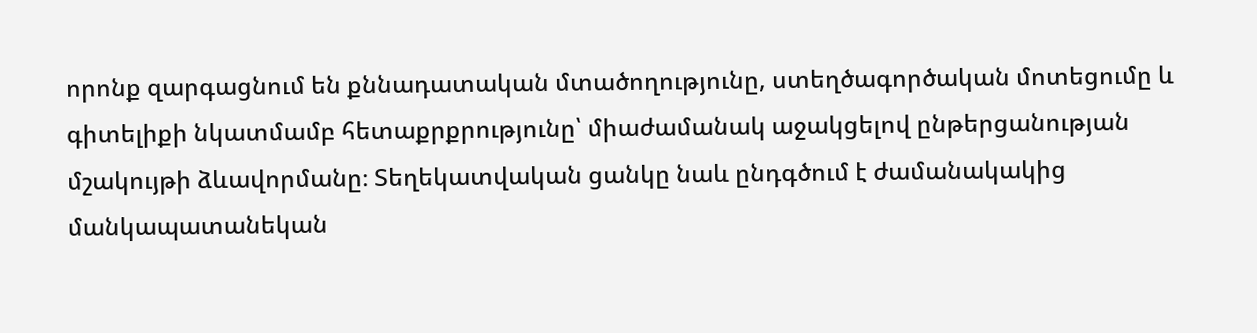որոնք զարգացնում են քննադատական մտածողությունը, ստեղծագործական մոտեցումը և գիտելիքի նկատմամբ հետաքրքրությունը՝ միաժամանակ աջակցելով ընթերցանության մշակույթի ձևավորմանը։ Տեղեկատվական ցանկը նաև ընդգծում է ժամանակակից մանկապատանեկան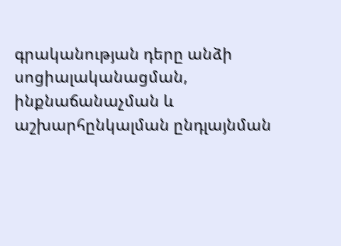գրականության դերը անձի սոցիալականացման, ինքնաճանաչման և աշխարհընկալման ընդլայնման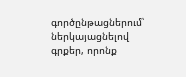գործընթացներում՝ ներկայացնելով գրքեր, որոնք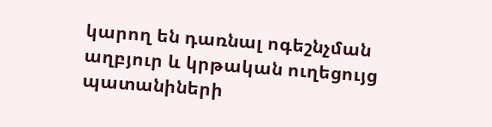կարող են դառնալ ոգեշնչման աղբյուր և կրթական ուղեցույց պատանիների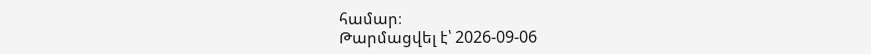համար։
Թարմացվել է՝ 2026-09-06